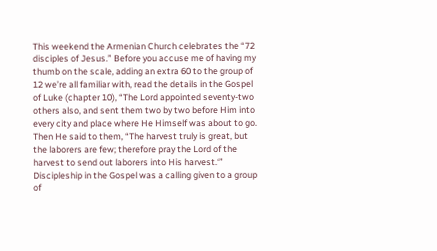This weekend the Armenian Church celebrates the “72 disciples of Jesus.” Before you accuse me of having my thumb on the scale, adding an extra 60 to the group of 12 we’re all familiar with, read the details in the Gospel of Luke (chapter 10), “The Lord appointed seventy-two others also, and sent them two by two before Him into every city and place where He Himself was about to go. Then He said to them, “The harvest truly is great, but the laborers are few; therefore pray the Lord of the harvest to send out laborers into His harvest.‘”
Discipleship in the Gospel was a calling given to a group of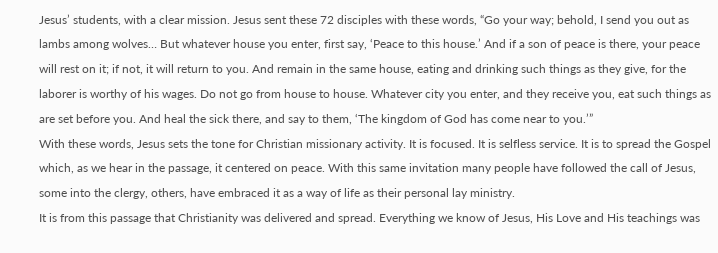Jesus’ students, with a clear mission. Jesus sent these 72 disciples with these words, “Go your way; behold, I send you out as lambs among wolves… But whatever house you enter, first say, ‘Peace to this house.’ And if a son of peace is there, your peace will rest on it; if not, it will return to you. And remain in the same house, eating and drinking such things as they give, for the laborer is worthy of his wages. Do not go from house to house. Whatever city you enter, and they receive you, eat such things as are set before you. And heal the sick there, and say to them, ‘The kingdom of God has come near to you.’”
With these words, Jesus sets the tone for Christian missionary activity. It is focused. It is selfless service. It is to spread the Gospel which, as we hear in the passage, it centered on peace. With this same invitation many people have followed the call of Jesus, some into the clergy, others, have embraced it as a way of life as their personal lay ministry.
It is from this passage that Christianity was delivered and spread. Everything we know of Jesus, His Love and His teachings was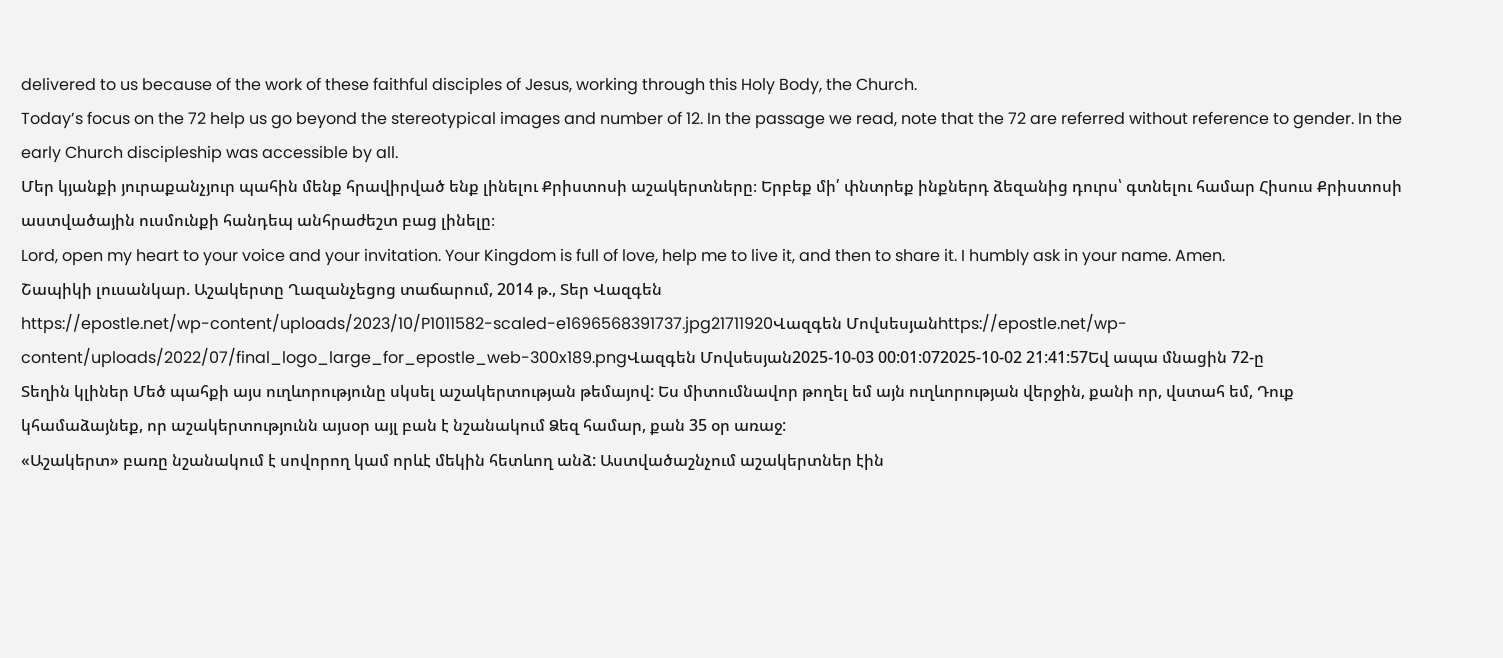delivered to us because of the work of these faithful disciples of Jesus, working through this Holy Body, the Church.
Today’s focus on the 72 help us go beyond the stereotypical images and number of 12. In the passage we read, note that the 72 are referred without reference to gender. In the early Church discipleship was accessible by all.
Մեր կյանքի յուրաքանչյուր պահին մենք հրավիրված ենք լինելու Քրիստոսի աշակերտները։ Երբեք մի՛ փնտրեք ինքներդ ձեզանից դուրս՝ գտնելու համար Հիսուս Քրիստոսի աստվածային ուսմունքի հանդեպ անհրաժեշտ բաց լինելը։
Lord, open my heart to your voice and your invitation. Your Kingdom is full of love, help me to live it, and then to share it. I humbly ask in your name. Amen.
Շապիկի լուսանկար. Աշակերտը Ղազանչեցոց տաճարում, 2014 թ., Տեր Վազգեն
https://epostle.net/wp-content/uploads/2023/10/P1011582-scaled-e1696568391737.jpg21711920Վազգեն Մովսեսյանhttps://epostle.net/wp-content/uploads/2022/07/final_logo_large_for_epostle_web-300x189.pngՎազգեն Մովսեսյան2025-10-03 00:01:072025-10-02 21:41:57Եվ ապա մնացին 72-ը
Տեղին կլիներ Մեծ պահքի այս ուղևորությունը սկսել աշակերտության թեմայով: Ես միտումնավոր թողել եմ այն ուղևորության վերջին, քանի որ, վստահ եմ, Դուք կհամաձայնեք, որ աշակերտությունն այսօր այլ բան է նշանակում Ձեզ համար, քան 35 օր առաջ:
«Աշակերտ» բառը նշանակում է սովորող կամ որևէ մեկին հետևող անձ: Աստվածաշնչում աշակերտներ էին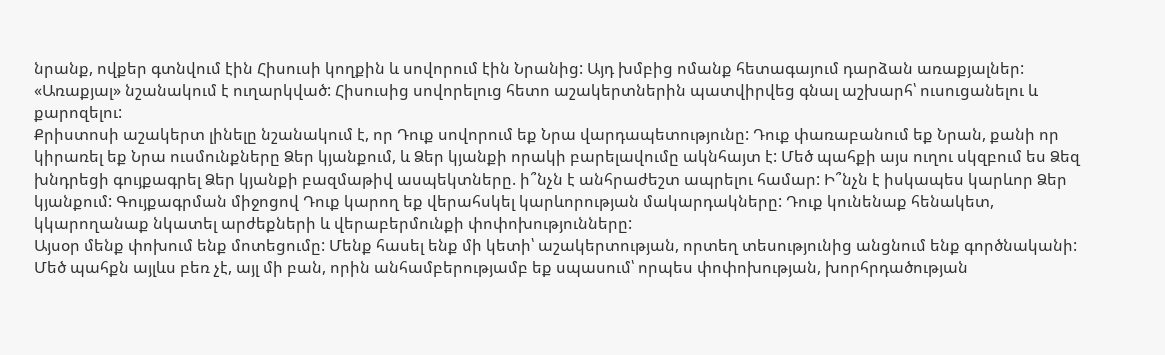նրանք, ովքեր գտնվում էին Հիսուսի կողքին և սովորում էին Նրանից: Այդ խմբից ոմանք հետագայում դարձան առաքյալներ: «Առաքյալ» նշանակում է ուղարկված: Հիսուսից սովորելուց հետո աշակերտներին պատվիրվեց գնալ աշխարհ՝ ուսուցանելու և քարոզելու:
Քրիստոսի աշակերտ լինելը նշանակում է, որ Դուք սովորում եք Նրա վարդապետությունը: Դուք փառաբանում եք Նրան, քանի որ կիրառել եք Նրա ուսմունքները Ձեր կյանքում, և Ձեր կյանքի որակի բարելավումը ակնհայտ է: Մեծ պահքի այս ուղու սկզբում ես Ձեզ խնդրեցի գույքագրել Ձեր կյանքի բազմաթիվ ասպեկտները. ի՞նչն է անհրաժեշտ ապրելու համար: Ի՞նչն է իսկապես կարևոր Ձեր կյանքում: Գույքագրման միջոցով Դուք կարող եք վերահսկել կարևորության մակարդակները: Դուք կունենաք հենակետ, կկարողանաք նկատել արժեքների և վերաբերմունքի փոփոխությունները:
Այսօր մենք փոխում ենք մոտեցումը: Մենք հասել ենք մի կետի՝ աշակերտության, որտեղ տեսությունից անցնում ենք գործնականի: Մեծ պահքն այլևս բեռ չէ, այլ մի բան, որին անհամբերությամբ եք սպասում՝ որպես փոփոխության, խորհրդածության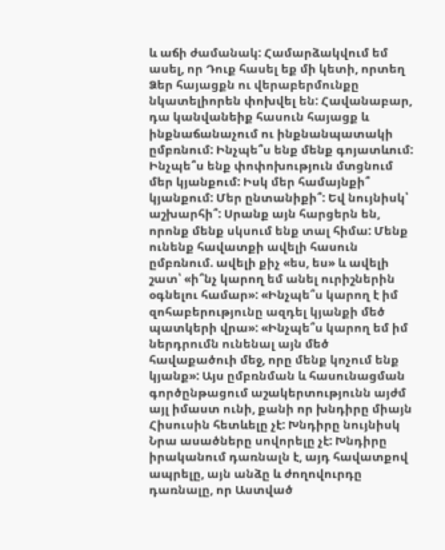և աճի ժամանակ: Համարձակվում եմ ասել, որ Դուք հասել եք մի կետի, որտեղ Ձեր հայացքն ու վերաբերմունքը նկատելիորեն փոխվել են: Հավանաբար, դա կանվանեիք հասուն հայացք և ինքնաճանաչում ու ինքնանպատակի ըմբռնում: Ինչպե՞ս ենք մենք գոյատևում: Ինչպե՞ս ենք փոփոխություն մտցնում մեր կյանքում: Իսկ մեր համայնքի՞ կյանքում: Մեր ընտանիքի՞: Եվ նույնիսկ՝ աշխարհի՞: Սրանք այն հարցերն են, որոնք մենք սկսում ենք տալ հիմա: Մենք ունենք հավատքի ավելի հասուն ըմբռնում. ավելի քիչ «ես, ես» և ավելի շատ՝ «ի՞նչ կարող եմ անել ուրիշներին օգնելու համար»: «Ինչպե՞ս կարող է իմ զոհաբերությունը ազդել կյանքի մեծ պատկերի վրա»: «Ինչպե՞ս կարող եմ իմ ներդրումն ունենալ այն մեծ հավաքածուի մեջ, որը մենք կոչում ենք կյանք»: Այս ըմբռնման և հասունացման գործընթացում աշակերտությունն այժմ այլ իմաստ ունի, քանի որ խնդիրը միայն Հիսուսին հետևելը չէ: Խնդիրը նույնիսկ Նրա ասածները սովորելը չէ: Խնդիրը իրականում դառնալն է, այդ հավատքով ապրելը, այն անձը և ժողովուրդը դառնալը, որ Աստված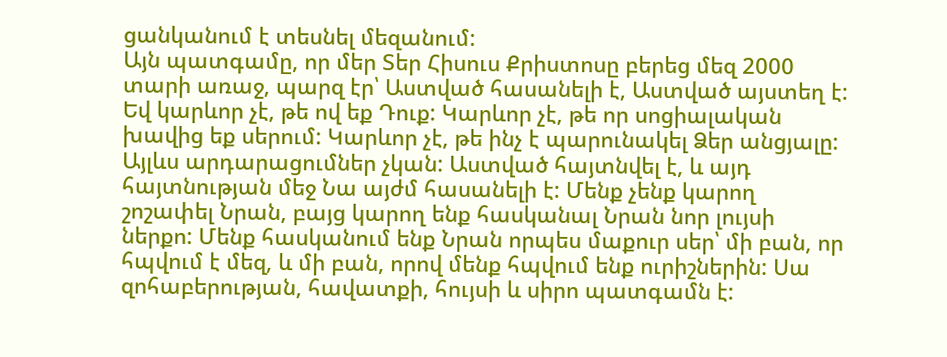ցանկանում է տեսնել մեզանում:
Այն պատգամը, որ մեր Տեր Հիսուս Քրիստոսը բերեց մեզ 2000 տարի առաջ, պարզ էր՝ Աստված հասանելի է, Աստված այստեղ է: Եվ կարևոր չէ, թե ով եք Դուք: Կարևոր չէ, թե որ սոցիալական խավից եք սերում: Կարևոր չէ, թե ինչ է պարունակել Ձեր անցյալը: Այլևս արդարացումներ չկան: Աստված հայտնվել է, և այդ հայտնության մեջ Նա այժմ հասանելի է: Մենք չենք կարող շոշափել Նրան, բայց կարող ենք հասկանալ Նրան նոր լույսի ներքո: Մենք հասկանում ենք Նրան որպես մաքուր սեր՝ մի բան, որ հպվում է մեզ, և մի բան, որով մենք հպվում ենք ուրիշներին: Սա զոհաբերության, հավատքի, հույսի և սիրո պատգամն է: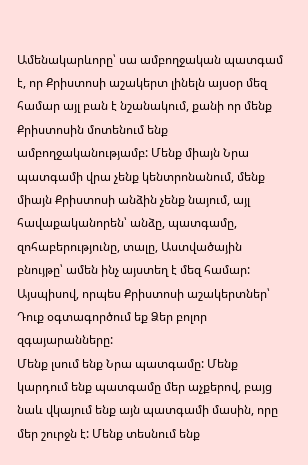Ամենակարևորը՝ սա ամբողջական պատգամ է, որ Քրիստոսի աշակերտ լինելն այսօր մեզ համար այլ բան է նշանակում, քանի որ մենք Քրիստոսին մոտենում ենք ամբողջականությամբ: Մենք միայն Նրա պատգամի վրա չենք կենտրոնանում, մենք միայն Քրիստոսի անձին չենք նայում, այլ հավաքականորեն՝ անձը, պատգամը, զոհաբերությունը, տալը, Աստվածային բնույթը՝ ամեն ինչ այստեղ է մեզ համար: Այսպիսով, որպես Քրիստոսի աշակերտներ՝ Դուք օգտագործում եք Ձեր բոլոր զգայարանները:
Մենք լսում ենք Նրա պատգամը: Մենք կարդում ենք պատգամը մեր աչքերով, բայց նաև վկայում ենք այն պատգամի մասին, որը մեր շուրջն է: Մենք տեսնում ենք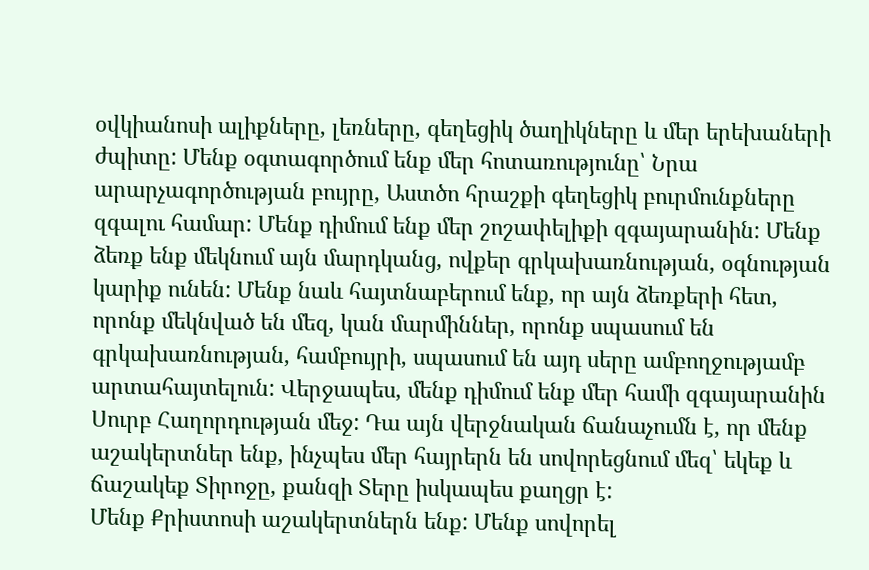օվկիանոսի ալիքները, լեռները, գեղեցիկ ծաղիկները և մեր երեխաների ժպիտը: Մենք օգտագործում ենք մեր հոտառությունը՝ Նրա արարչագործության բույրը, Աստծո հրաշքի գեղեցիկ բուրմունքները զգալու համար: Մենք դիմում ենք մեր շոշափելիքի զգայարանին: Մենք ձեռք ենք մեկնում այն մարդկանց, ովքեր գրկախառնության, օգնության կարիք ունեն: Մենք նաև հայտնաբերում ենք, որ այն ձեռքերի հետ, որոնք մեկնված են մեզ, կան մարմիններ, որոնք սպասում են գրկախառնության, համբույրի, սպասում են այդ սերը ամբողջությամբ արտահայտելուն: Վերջապես, մենք դիմում ենք մեր համի զգայարանին Սուրբ Հաղորդության մեջ: Դա այն վերջնական ճանաչումն է, որ մենք աշակերտներ ենք, ինչպես մեր հայրերն են սովորեցնում մեզ՝ եկեք և ճաշակեք Տիրոջը, քանզի Տերը իսկապես քաղցր է:
Մենք Քրիստոսի աշակերտներն ենք: Մենք սովորել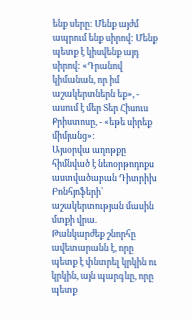ենք սերը: Մենք այժմ ապրում ենք սիրով: Մենք պետք է կիսվենք այդ սիրով: «Դրանով կիմանան, որ իմ աշակերտներն եք», - ասում է մեր Տեր Հիսուս Քրիստոսը, - «եթե սիրեք միմյանց»:
Այսօրվա աղոթքը հիմնված է նեոօրթոդոքս աստվածաբան Դիտրիխ Բոնհյոֆերի՝ աշակերտության մասին մտքի վրա.
Թանկարժեք շնորհը ավետարանն է, որը պետք է փնտրել կրկին ու կրկին, այն պարգևը, որը պետք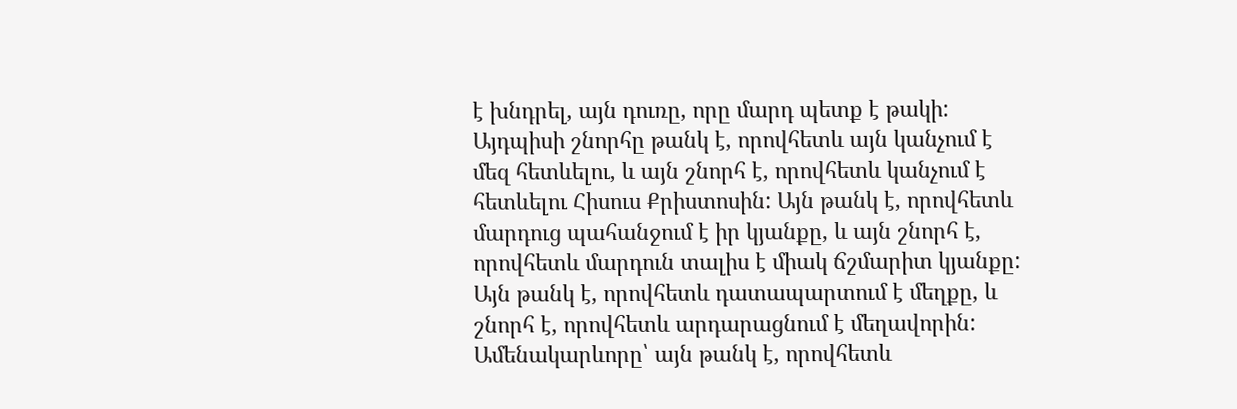է խնդրել, այն դուռը, որը մարդ պետք է թակի: Այդպիսի շնորհը թանկ է, որովհետև այն կանչում է մեզ հետևելու, և այն շնորհ է, որովհետև կանչում է հետևելու Հիսուս Քրիստոսին: Այն թանկ է, որովհետև մարդուց պահանջում է իր կյանքը, և այն շնորհ է, որովհետև մարդուն տալիս է միակ ճշմարիտ կյանքը: Այն թանկ է, որովհետև դատապարտում է մեղքը, և շնորհ է, որովհետև արդարացնում է մեղավորին: Ամենակարևորը՝ այն թանկ է, որովհետև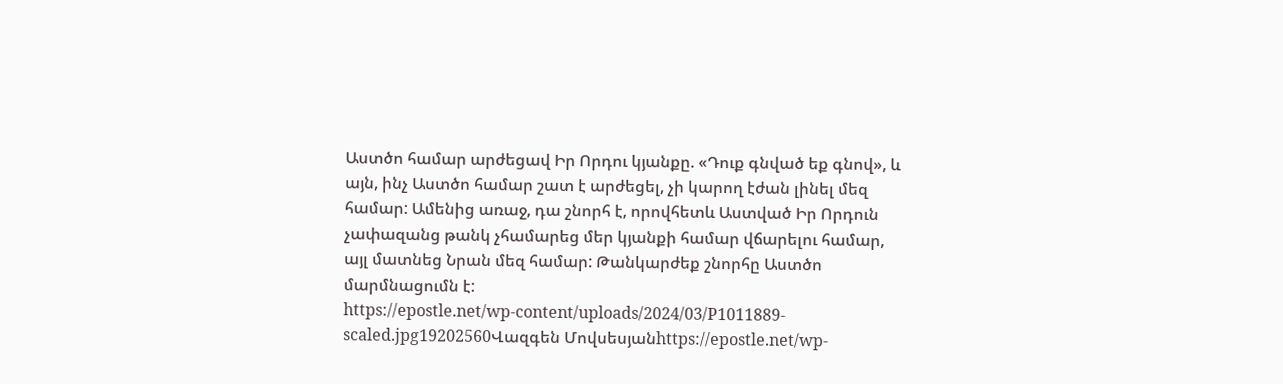Աստծո համար արժեցավ Իր Որդու կյանքը. «Դուք գնված եք գնով», և այն, ինչ Աստծո համար շատ է արժեցել, չի կարող էժան լինել մեզ համար: Ամենից առաջ, դա շնորհ է, որովհետև Աստված Իր Որդուն չափազանց թանկ չհամարեց մեր կյանքի համար վճարելու համար, այլ մատնեց Նրան մեզ համար: Թանկարժեք շնորհը Աստծո մարմնացումն է:
https://epostle.net/wp-content/uploads/2024/03/P1011889-scaled.jpg19202560Վազգեն Մովսեսյանhttps://epostle.net/wp-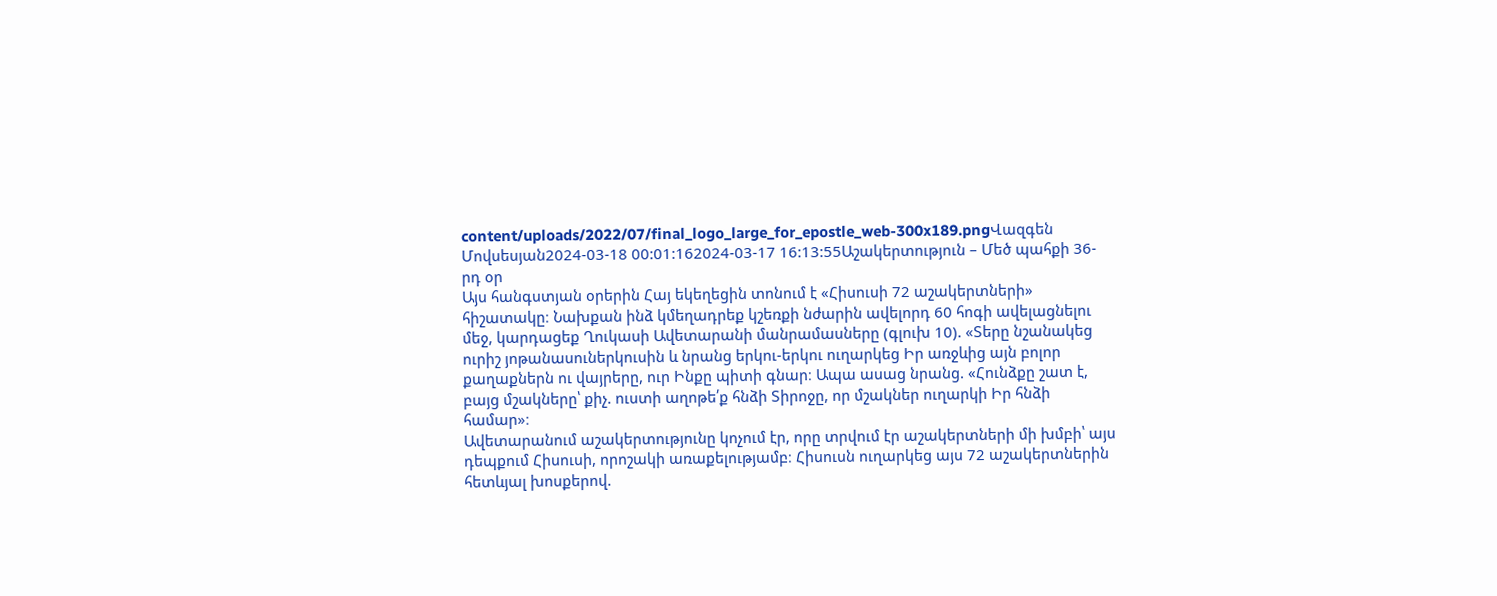content/uploads/2022/07/final_logo_large_for_epostle_web-300x189.pngՎազգեն Մովսեսյան2024-03-18 00:01:162024-03-17 16:13:55Աշակերտություն – Մեծ պահքի 36-րդ օր
Այս հանգստյան օրերին Հայ եկեղեցին տոնում է «Հիսուսի 72 աշակերտների» հիշատակը։ Նախքան ինձ կմեղադրեք կշեռքի նժարին ավելորդ 60 հոգի ավելացնելու մեջ, կարդացեք Ղուկասի Ավետարանի մանրամասները (գլուխ 10). «Տերը նշանակեց ուրիշ յոթանասուներկուսին և նրանց երկու-երկու ուղարկեց Իր առջևից այն բոլոր քաղաքներն ու վայրերը, ուր Ինքը պիտի գնար։ Ապա ասաց նրանց. «Հունձքը շատ է, բայց մշակները՝ քիչ. ուստի աղոթե՛ք հնձի Տիրոջը, որ մշակներ ուղարկի Իր հնձի համար»։
Ավետարանում աշակերտությունը կոչում էր, որը տրվում էր աշակերտների մի խմբի՝ այս դեպքում Հիսուսի, որոշակի առաքելությամբ։ Հիսուսն ուղարկեց այս 72 աշակերտներին հետևյալ խոսքերով.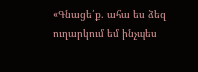«Գնացե՛ք. ահա ես ձեզ ուղարկում եմ ինչպես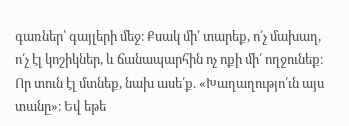գառներ՝ գայլերի մեջ։ Քսակ մի՛ տարեք, ո՛չ մախաղ, ո՛չ էլ կոշիկներ, և ճանապարհին ոչ ոքի մի՛ ողջունեք։ Որ տուն էլ մտնեք, նախ ասե՛ք. «Խաղաղությո՛ւն այս տանը»։ Եվ եթե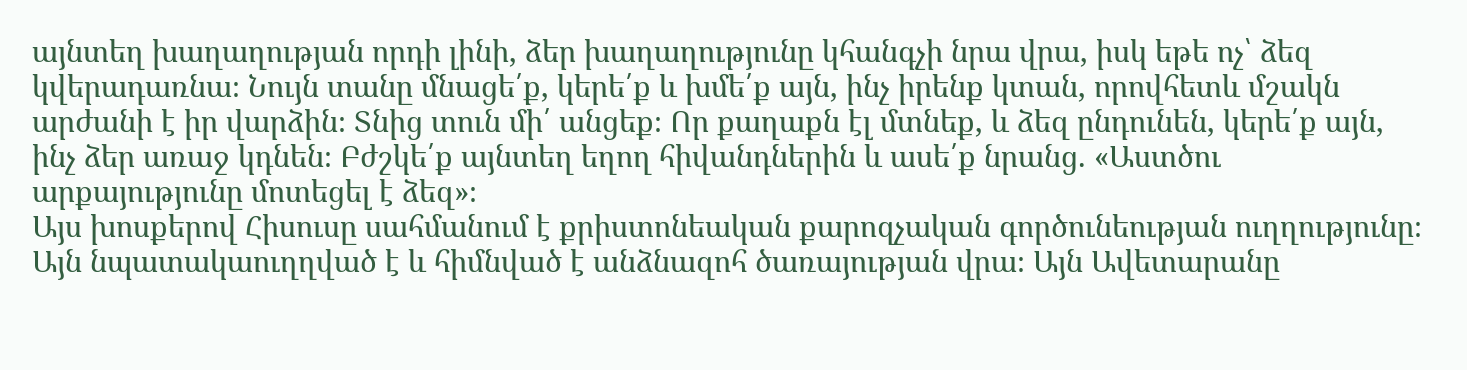այնտեղ խաղաղության որդի լինի, ձեր խաղաղությունը կհանգչի նրա վրա, իսկ եթե ոչ՝ ձեզ կվերադառնա։ Նույն տանը մնացե՛ք, կերե՛ք և խմե՛ք այն, ինչ իրենք կտան, որովհետև մշակն արժանի է իր վարձին։ Տնից տուն մի՛ անցեք։ Որ քաղաքն էլ մտնեք, և ձեզ ընդունեն, կերե՛ք այն, ինչ ձեր առաջ կդնեն։ Բժշկե՛ք այնտեղ եղող հիվանդներին և ասե՛ք նրանց. «Աստծու արքայությունը մոտեցել է ձեզ»։
Այս խոսքերով Հիսուսը սահմանում է քրիստոնեական քարոզչական գործունեության ուղղությունը։ Այն նպատակաուղղված է և հիմնված է անձնազոհ ծառայության վրա։ Այն Ավետարանը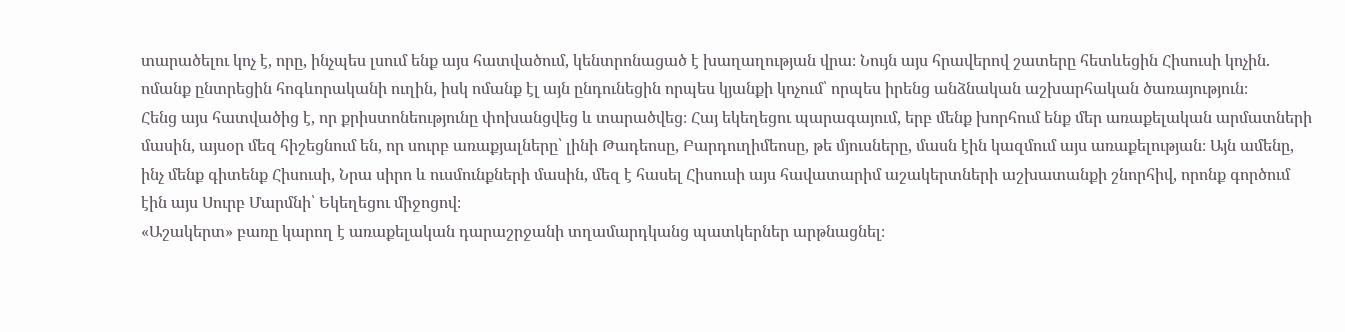տարածելու կոչ է, որը, ինչպես լսում ենք այս հատվածում, կենտրոնացած է խաղաղության վրա։ Նույն այս հրավերով շատերը հետևեցին Հիսուսի կոչին. ոմանք ընտրեցին հոգևորականի ուղին, իսկ ոմանք էլ այն ընդունեցին որպես կյանքի կոչում՝ որպես իրենց անձնական աշխարհական ծառայություն։
Հենց այս հատվածից է, որ քրիստոնեությունը փոխանցվեց և տարածվեց։ Հայ եկեղեցու պարագայում, երբ մենք խորհում ենք մեր առաքելական արմատների մասին, այսօր մեզ հիշեցնում են, որ սուրբ առաքյալները՝ լինի Թադեոսը, Բարդուղիմեոսը, թե մյուսները, մասն էին կազմում այս առաքելության։ Այն ամենը, ինչ մենք գիտենք Հիսուսի, Նրա սիրո և ուսմունքների մասին, մեզ է հասել Հիսուսի այս հավատարիմ աշակերտների աշխատանքի շնորհիվ, որոնք գործում էին այս Սուրբ Մարմնի՝ Եկեղեցու միջոցով։
«Աշակերտ» բառը կարող է առաքելական դարաշրջանի տղամարդկանց պատկերներ արթնացնել։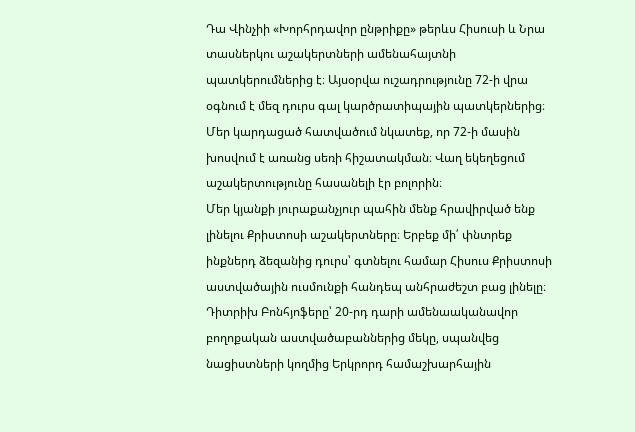Դա Վինչիի «Խորհրդավոր ընթրիքը» թերևս Հիսուսի և Նրա տասներկու աշակերտների ամենահայտնի պատկերումներից է։ Այսօրվա ուշադրությունը 72-ի վրա օգնում է մեզ դուրս գալ կարծրատիպային պատկերներից։ Մեր կարդացած հատվածում նկատեք, որ 72-ի մասին խոսվում է առանց սեռի հիշատակման։ Վաղ եկեղեցում աշակերտությունը հասանելի էր բոլորին։
Մեր կյանքի յուրաքանչյուր պահին մենք հրավիրված ենք լինելու Քրիստոսի աշակերտները։ Երբեք մի՛ փնտրեք ինքներդ ձեզանից դուրս՝ գտնելու համար Հիսուս Քրիստոսի աստվածային ուսմունքի հանդեպ անհրաժեշտ բաց լինելը։
Դիտրիխ Բոնհյոֆերը՝ 20-րդ դարի ամենաականավոր բողոքական աստվածաբաններից մեկը, սպանվեց նացիստների կողմից Երկրորդ համաշխարհային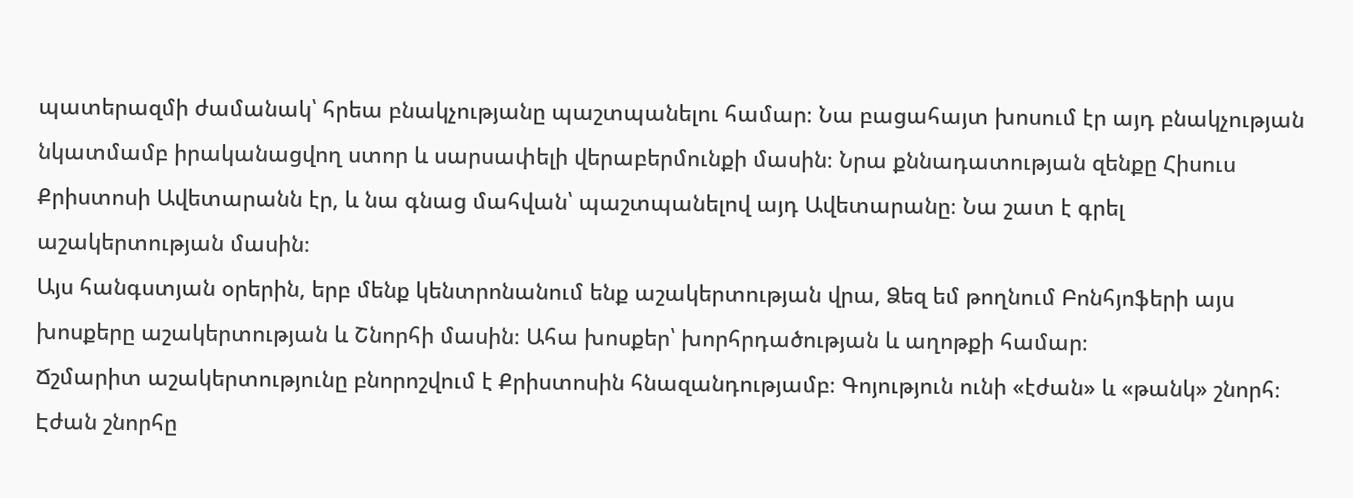պատերազմի ժամանակ՝ հրեա բնակչությանը պաշտպանելու համար։ Նա բացահայտ խոսում էր այդ բնակչության նկատմամբ իրականացվող ստոր և սարսափելի վերաբերմունքի մասին։ Նրա քննադատության զենքը Հիսուս Քրիստոսի Ավետարանն էր, և նա գնաց մահվան՝ պաշտպանելով այդ Ավետարանը։ Նա շատ է գրել աշակերտության մասին։
Այս հանգստյան օրերին, երբ մենք կենտրոնանում ենք աշակերտության վրա, Ձեզ եմ թողնում Բոնհյոֆերի այս խոսքերը աշակերտության և Շնորհի մասին։ Ահա խոսքեր՝ խորհրդածության և աղոթքի համար։
Ճշմարիտ աշակերտությունը բնորոշվում է Քրիստոսին հնազանդությամբ։ Գոյություն ունի «էժան» և «թանկ» շնորհ։ Էժան շնորհը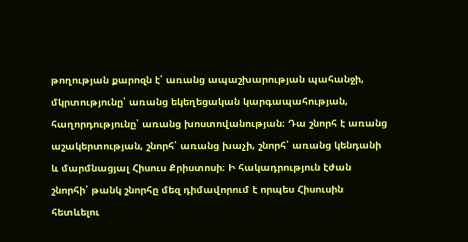թողության քարոզն է՝ առանց ապաշխարության պահանջի, մկրտությունը՝ առանց եկեղեցական կարգապահության, հաղորդությունը՝ առանց խոստովանության։ Դա շնորհ է առանց աշակերտության, շնորհ՝ առանց խաչի, շնորհ՝ առանց կենդանի և մարմնացյալ Հիսուս Քրիստոսի։ Ի հակադրություն էժան շնորհի՝ թանկ շնորհը մեզ դիմավորում է որպես Հիսուսին հետևելու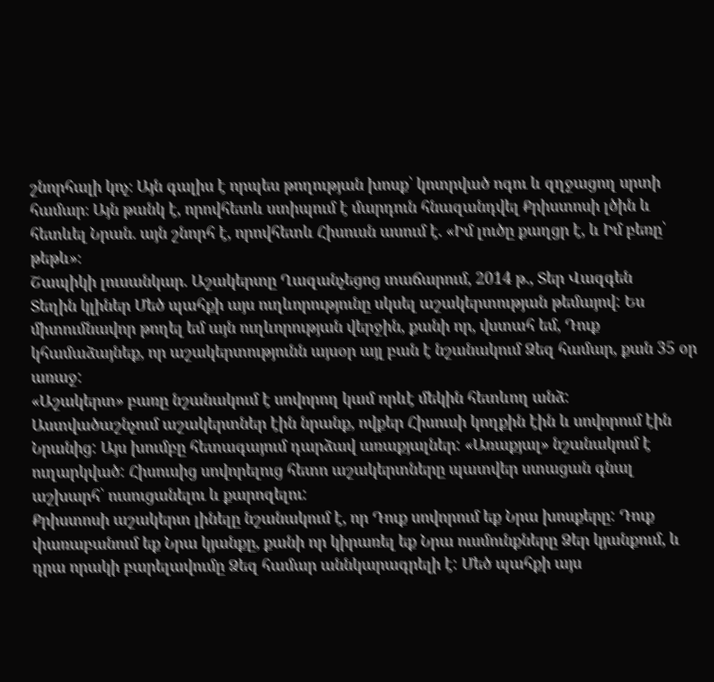շնորհալի կոչ։ Այն գալիս է որպես թողության խոսք՝ կոտրված ոգու և զղջացող սրտի համար։ Այն թանկ է, որովհետև ստիպում է մարդուն հնազանդվել Քրիստոսի լծին և հետևել Նրան. այն շնորհ է, որովհետև Հիսուսն ասում է. «Իմ լուծը քաղցր է, և Իմ բեռը՝ թեթև»։
Շապիկի լուսանկար. Աշակերտը Ղազանչեցոց տաճարում, 2014 թ., Տեր Վազգեն
Տեղին կլիներ Մեծ պահքի այս ուղևորությունը սկսել աշակերտության թեմայով: Ես միտումնավոր թողել եմ այն ուղևորության վերջին, քանի որ, վստահ եմ, Դուք կհամաձայնեք, որ աշակերտությունն այսօր այլ բան է նշանակում Ձեզ համար, քան 35 օր առաջ:
«Աշակերտ» բառը նշանակում է սովորող կամ որևէ մեկին հետևող անձ: Աստվածաշնչում աշակերտներ էին նրանք, ովքեր Հիսուսի կողքին էին և սովորում էին Նրանից: Այս խումբը հետագայում դարձավ առաքյալներ: «Առաքյալ» նշանակում է ուղարկված: Հիսուսից սովորելուց հետո աշակերտները պատվեր ստացան գնալ աշխարհ՝ ուսուցանելու և քարոզելու:
Քրիստոսի աշակերտ լինելը նշանակում է, որ Դուք սովորում եք Նրա խոսքերը: Դուք փառաբանում եք Նրա կյանքը, քանի որ կիրառել եք Նրա ուսմունքները Ձեր կյանքում, և դրա որակի բարելավումը Ձեզ համար աննկարագրելի է: Մեծ պահքի այս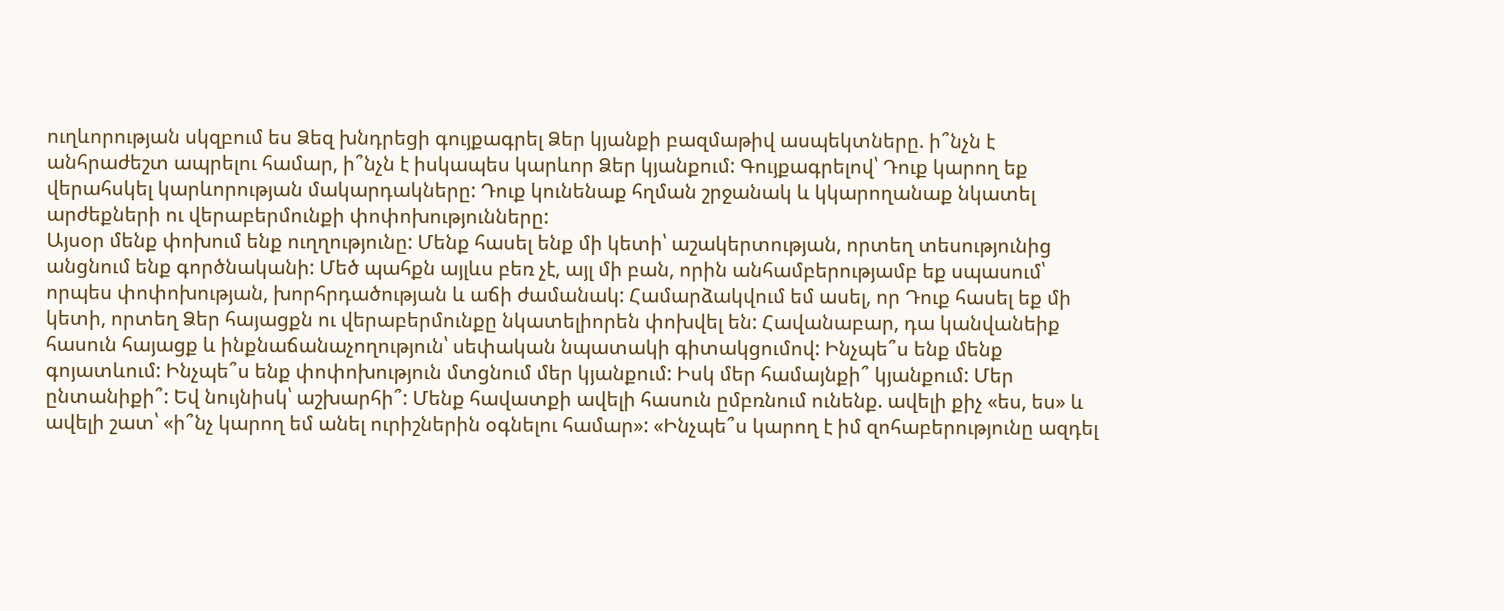ուղևորության սկզբում ես Ձեզ խնդրեցի գույքագրել Ձեր կյանքի բազմաթիվ ասպեկտները. ի՞նչն է անհրաժեշտ ապրելու համար, ի՞նչն է իսկապես կարևոր Ձեր կյանքում: Գույքագրելով՝ Դուք կարող եք վերահսկել կարևորության մակարդակները: Դուք կունենաք հղման շրջանակ և կկարողանաք նկատել արժեքների ու վերաբերմունքի փոփոխությունները:
Այսօր մենք փոխում ենք ուղղությունը: Մենք հասել ենք մի կետի՝ աշակերտության, որտեղ տեսությունից անցնում ենք գործնականի: Մեծ պահքն այլևս բեռ չէ, այլ մի բան, որին անհամբերությամբ եք սպասում՝ որպես փոփոխության, խորհրդածության և աճի ժամանակ: Համարձակվում եմ ասել, որ Դուք հասել եք մի կետի, որտեղ Ձեր հայացքն ու վերաբերմունքը նկատելիորեն փոխվել են: Հավանաբար, դա կանվանեիք հասուն հայացք և ինքնաճանաչողություն՝ սեփական նպատակի գիտակցումով: Ինչպե՞ս ենք մենք գոյատևում: Ինչպե՞ս ենք փոփոխություն մտցնում մեր կյանքում: Իսկ մեր համայնքի՞ կյանքում: Մեր ընտանիքի՞: Եվ նույնիսկ՝ աշխարհի՞: Մենք հավատքի ավելի հասուն ըմբռնում ունենք. ավելի քիչ «ես, ես» և ավելի շատ՝ «ի՞նչ կարող եմ անել ուրիշներին օգնելու համար»: «Ինչպե՞ս կարող է իմ զոհաբերությունը ազդել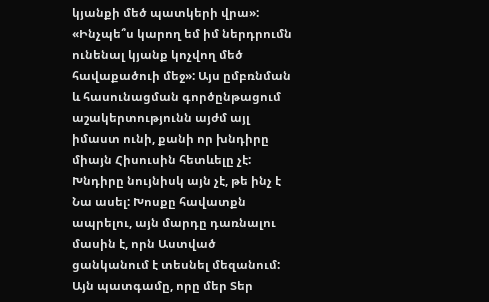կյանքի մեծ պատկերի վրա»: «Ինչպե՞ս կարող եմ իմ ներդրումն ունենալ կյանք կոչվող մեծ հավաքածուի մեջ»: Այս ըմբռնման և հասունացման գործընթացում աշակերտությունն այժմ այլ իմաստ ունի, քանի որ խնդիրը միայն Հիսուսին հետևելը չէ: Խնդիրը նույնիսկ այն չէ, թե ինչ է Նա ասել: Խոսքը հավատքն ապրելու, այն մարդը դառնալու մասին է, որն Աստված ցանկանում է տեսնել մեզանում:
Այն պատգամը, որը մեր Տեր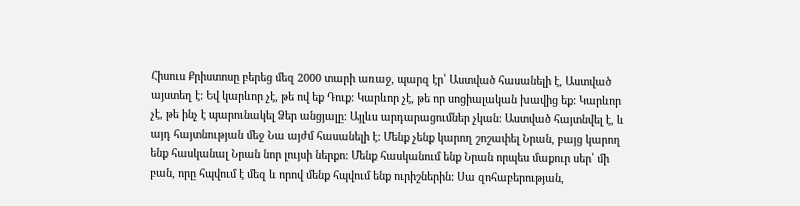Հիսուս Քրիստոսը բերեց մեզ 2000 տարի առաջ, պարզ էր՝ Աստված հասանելի է, Աստված այստեղ է: Եվ կարևոր չէ, թե ով եք Դուք: Կարևոր չէ, թե որ սոցիալական խավից եք: Կարևոր չէ, թե ինչ է պարունակել Ձեր անցյալը: Այլևս արդարացումներ չկան: Աստված հայտնվել է, և այդ հայտնության մեջ Նա այժմ հասանելի է: Մենք չենք կարող շոշափել Նրան, բայց կարող ենք հասկանալ Նրան նոր լույսի ներքո: Մենք հասկանում ենք Նրան որպես մաքուր սեր՝ մի բան, որը հպվում է մեզ և որով մենք հպվում ենք ուրիշներին: Սա զոհաբերության,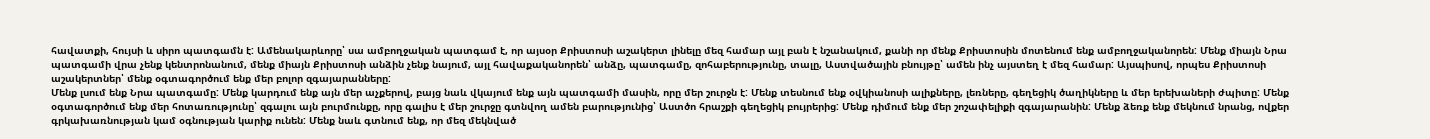հավատքի, հույսի և սիրո պատգամն է: Ամենակարևորը՝ սա ամբողջական պատգամ է, որ այսօր Քրիստոսի աշակերտ լինելը մեզ համար այլ բան է նշանակում, քանի որ մենք Քրիստոսին մոտենում ենք ամբողջականորեն: Մենք միայն Նրա պատգամի վրա չենք կենտրոնանում, մենք միայն Քրիստոսի անձին չենք նայում, այլ հավաքականորեն՝ անձը, պատգամը, զոհաբերությունը, տալը, Աստվածային բնույթը՝ ամեն ինչ այստեղ է մեզ համար: Այսպիսով, որպես Քրիստոսի աշակերտներ՝ մենք օգտագործում ենք մեր բոլոր զգայարանները:
Մենք լսում ենք Նրա պատգամը: Մենք կարդում ենք այն մեր աչքերով, բայց նաև վկայում ենք այն պատգամի մասին, որը մեր շուրջն է: Մենք տեսնում ենք օվկիանոսի ալիքները, լեռները, գեղեցիկ ծաղիկները և մեր երեխաների ժպիտը: Մենք օգտագործում ենք մեր հոտառությունը՝ զգալու այն բուրմունքը, որը գալիս է մեր շուրջը գտնվող ամեն բարությունից՝ Աստծո հրաշքի գեղեցիկ բույրերից: Մենք դիմում ենք մեր շոշափելիքի զգայարանին: Մենք ձեռք ենք մեկնում նրանց, ովքեր գրկախառնության կամ օգնության կարիք ունեն: Մենք նաև գտնում ենք, որ մեզ մեկնված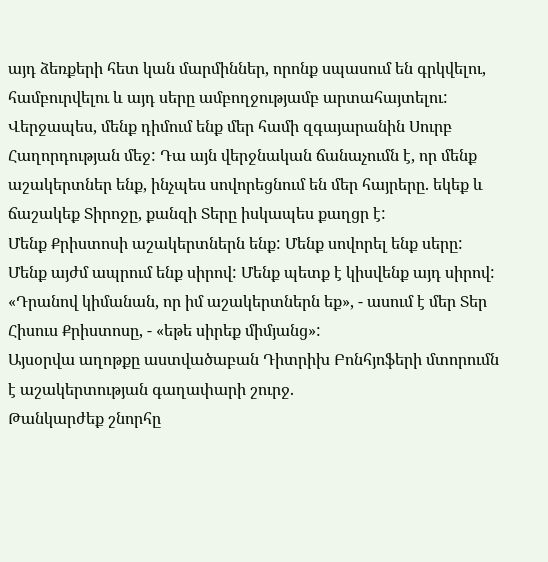այդ ձեռքերի հետ կան մարմիններ, որոնք սպասում են գրկվելու, համբուրվելու և այդ սերը ամբողջությամբ արտահայտելու: Վերջապես, մենք դիմում ենք մեր համի զգայարանին Սուրբ Հաղորդության մեջ: Դա այն վերջնական ճանաչումն է, որ մենք աշակերտներ ենք, ինչպես սովորեցնում են մեր հայրերը. եկեք և ճաշակեք Տիրոջը, քանզի Տերը իսկապես քաղցր է:
Մենք Քրիստոսի աշակերտներն ենք: Մենք սովորել ենք սերը: Մենք այժմ ապրում ենք սիրով: Մենք պետք է կիսվենք այդ սիրով: «Դրանով կիմանան, որ իմ աշակերտներն եք», - ասում է մեր Տեր Հիսուս Քրիստոսը, - «եթե սիրեք միմյանց»:
Այսօրվա աղոթքը աստվածաբան Դիտրիխ Բոնհյոֆերի մտորումն է աշակերտության գաղափարի շուրջ.
Թանկարժեք շնորհը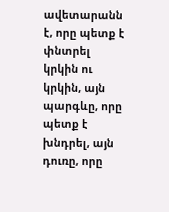ավետարանն է, որը պետք է փնտրել կրկին ու կրկին, այն պարգևը, որը պետք է խնդրել, այն դուռը, որը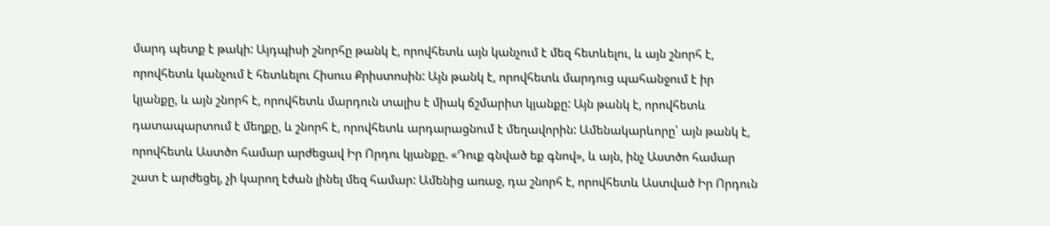մարդ պետք է թակի: Այդպիսի շնորհը թանկ է, որովհետև այն կանչում է մեզ հետևելու, և այն շնորհ է, որովհետև կանչում է հետևելու Հիսուս Քրիստոսին: Այն թանկ է, որովհետև մարդուց պահանջում է իր կյանքը, և այն շնորհ է, որովհետև մարդուն տալիս է միակ ճշմարիտ կյանքը: Այն թանկ է, որովհետև դատապարտում է մեղքը, և շնորհ է, որովհետև արդարացնում է մեղավորին: Ամենակարևորը՝ այն թանկ է, որովհետև Աստծո համար արժեցավ Իր Որդու կյանքը. «Դուք գնված եք գնով», և այն, ինչ Աստծո համար շատ է արժեցել, չի կարող էժան լինել մեզ համար: Ամենից առաջ, դա շնորհ է, որովհետև Աստված Իր Որդուն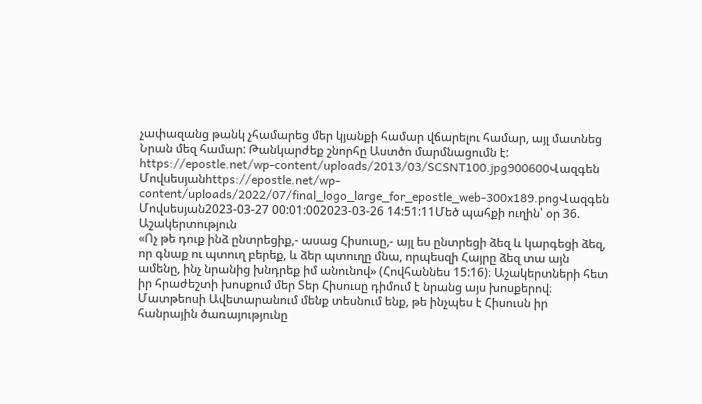չափազանց թանկ չհամարեց մեր կյանքի համար վճարելու համար, այլ մատնեց Նրան մեզ համար: Թանկարժեք շնորհը Աստծո մարմնացումն է:
https://epostle.net/wp-content/uploads/2013/03/SCSNT100.jpg900600Վազգեն Մովսեսյանhttps://epostle.net/wp-content/uploads/2022/07/final_logo_large_for_epostle_web-300x189.pngՎազգեն Մովսեսյան2023-03-27 00:01:002023-03-26 14:51:11Մեծ պահքի ուղին՝ օր 36. Աշակերտություն
«Ոչ թե դուք ինձ ընտրեցիք,- ասաց Հիսուսը,- այլ ես ընտրեցի ձեզ և կարգեցի ձեզ, որ գնաք ու պտուղ բերեք, և ձեր պտուղը մնա, որպեսզի Հայրը ձեզ տա այն ամենը, ինչ նրանից խնդրեք իմ անունով» (Հովհաննես 15:16)։ Աշակերտների հետ իր հրաժեշտի խոսքում մեր Տեր Հիսուսը դիմում է նրանց այս խոսքերով։
Մատթեոսի Ավետարանում մենք տեսնում ենք, թե ինչպես է Հիսուսն իր հանրային ծառայությունը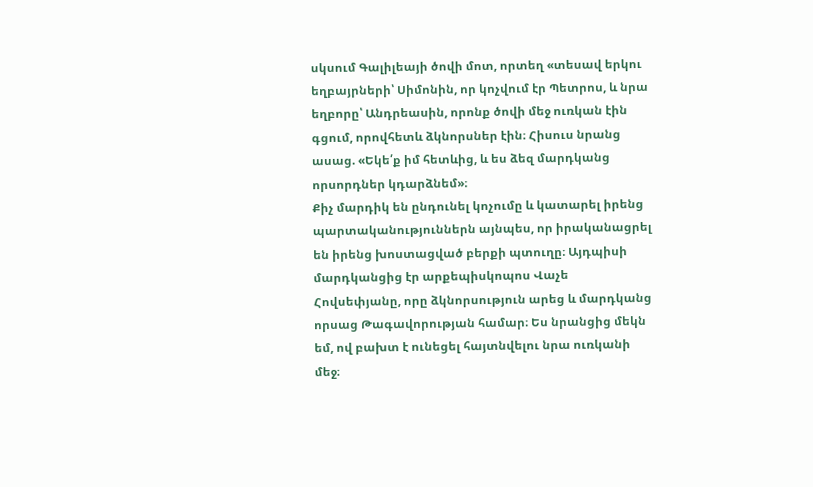սկսում Գալիլեայի ծովի մոտ, որտեղ «տեսավ երկու եղբայրների՝ Սիմոնին, որ կոչվում էր Պետրոս, և նրա եղբորը՝ Անդրեասին, որոնք ծովի մեջ ուռկան էին գցում, որովհետև ձկնորսներ էին։ Հիսուս նրանց ասաց. «Եկե՛ք իմ հետևից, և ես ձեզ մարդկանց որսորդներ կդարձնեմ»։
Քիչ մարդիկ են ընդունել կոչումը և կատարել իրենց պարտականություններն այնպես, որ իրականացրել են իրենց խոստացված բերքի պտուղը։ Այդպիսի մարդկանցից էր արքեպիսկոպոս Վաչե Հովսեփյանը, որը ձկնորսություն արեց և մարդկանց որսաց Թագավորության համար։ Ես նրանցից մեկն եմ, ով բախտ է ունեցել հայտնվելու նրա ուռկանի մեջ։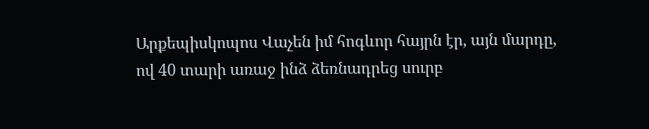Արքեպիսկոպոս Վաչեն իմ հոգևոր հայրն էր, այն մարդը, ով 40 տարի առաջ ինձ ձեռնադրեց սուրբ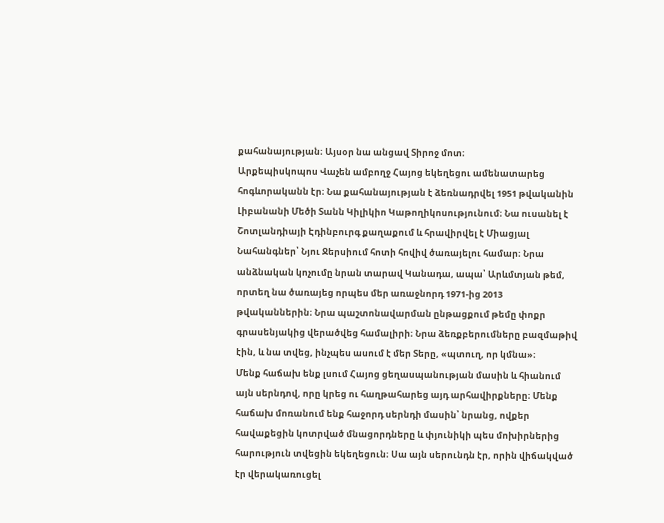քահանայության։ Այսօր նա անցավ Տիրոջ մոտ։
Արքեպիսկոպոս Վաչեն ամբողջ Հայոց եկեղեցու ամենատարեց հոգևորականն էր։ Նա քահանայության է ձեռնադրվել 1951 թվականին Լիբանանի Մեծի Տանն Կիլիկիո Կաթողիկոսությունում։ Նա ուսանել է Շոտլանդիայի Էդինբուրգ քաղաքում և հրավիրվել է Միացյալ Նահանգներ՝ Նյու Ջերսիում հոտի հովիվ ծառայելու համար։ Նրա անձնական կոչումը նրան տարավ Կանադա, ապա՝ Արևմտյան թեմ, որտեղ նա ծառայեց որպես մեր առաջնորդ 1971-ից 2013 թվականներին։ Նրա պաշտոնավարման ընթացքում թեմը փոքր գրասենյակից վերածվեց համալիրի։ Նրա ձեռքբերումները բազմաթիվ էին, և նա տվեց, ինչպես ասում է մեր Տերը, «պտուղ, որ կմնա»։
Մենք հաճախ ենք լսում Հայոց ցեղասպանության մասին և հիանում այն սերնդով, որը կրեց ու հաղթահարեց այդ արհավիրքները։ Մենք հաճախ մոռանում ենք հաջորդ սերնդի մասին՝ նրանց, ովքեր հավաքեցին կոտրված մնացորդները և փյունիկի պես մոխիրներից հարություն տվեցին եկեղեցուն։ Սա այն սերունդն էր, որին վիճակված էր վերակառուցել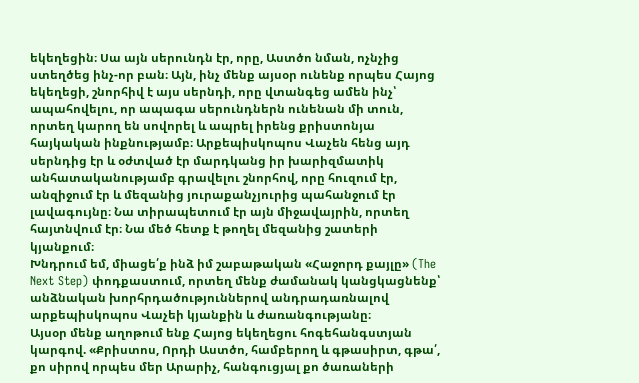եկեղեցին։ Սա այն սերունդն էր, որը, Աստծո նման, ոչնչից ստեղծեց ինչ-որ բան։ Այն, ինչ մենք այսօր ունենք որպես Հայոց եկեղեցի, շնորհիվ է այս սերնդի, որը վտանգեց ամեն ինչ՝ ապահովելու, որ ապագա սերունդներն ունենան մի տուն, որտեղ կարող են սովորել և ապրել իրենց քրիստոնյա հայկական ինքնությամբ։ Արքեպիսկոպոս Վաչեն հենց այդ սերնդից էր և օժտված էր մարդկանց իր խարիզմատիկ անհատականությամբ գրավելու շնորհով, որը հուզում էր, անզիջում էր և մեզանից յուրաքանչյուրից պահանջում էր լավագույնը։ Նա տիրապետում էր այն միջավայրին, որտեղ հայտնվում էր։ Նա մեծ հետք է թողել մեզանից շատերի կյանքում։
Խնդրում եմ, միացե՛ք ինձ իմ շաբաթական «Հաջորդ քայլը» (The Next Step) փոդքաստում, որտեղ մենք ժամանակ կանցկացնենք՝ անձնական խորհրդածություններով անդրադառնալով արքեպիսկոպոս Վաչեի կյանքին և ժառանգությանը։
Այսօր մենք աղոթում ենք Հայոց եկեղեցու հոգեհանգստյան կարգով. «Քրիստոս, Որդի Աստծո, համբերող և գթասիրտ, գթա՛, քո սիրով որպես մեր Արարիչ, հանգուցյալ քո ծառաների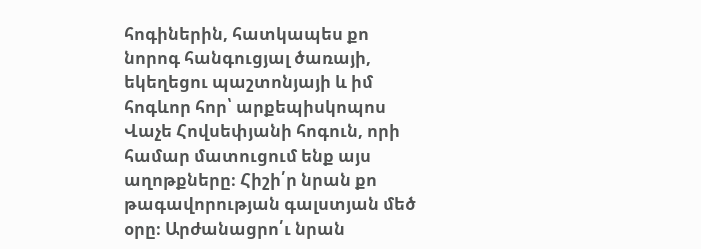հոգիներին, հատկապես քո նորոգ հանգուցյալ ծառայի, եկեղեցու պաշտոնյայի և իմ հոգևոր հոր՝ արքեպիսկոպոս Վաչե Հովսեփյանի հոգուն, որի համար մատուցում ենք այս աղոթքները։ Հիշի՛ր նրան քո թագավորության գալստյան մեծ օրը։ Արժանացրո՛ւ նրան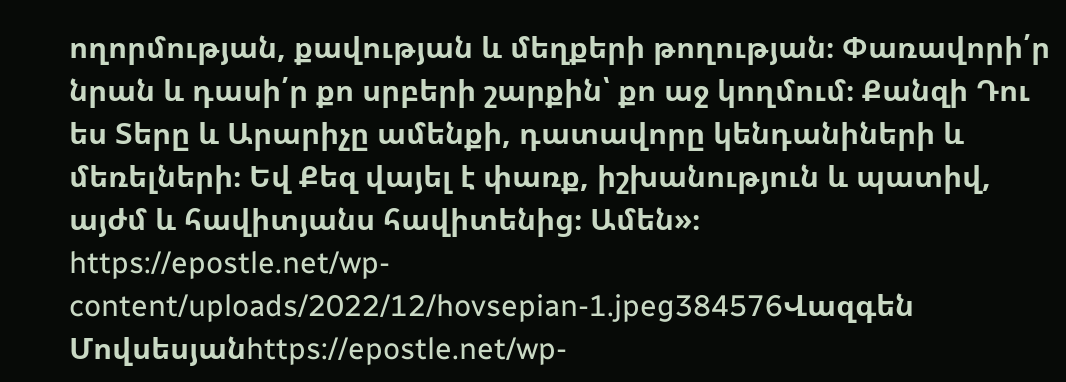ողորմության, քավության և մեղքերի թողության։ Փառավորի՛ր նրան և դասի՛ր քո սրբերի շարքին՝ քո աջ կողմում։ Քանզի Դու ես Տերը և Արարիչը ամենքի, դատավորը կենդանիների և մեռելների։ Եվ Քեզ վայել է փառք, իշխանություն և պատիվ, այժմ և հավիտյանս հավիտենից։ Ամեն»։
https://epostle.net/wp-content/uploads/2022/12/hovsepian-1.jpeg384576Վազգեն Մովսեսյանhttps://epostle.net/wp-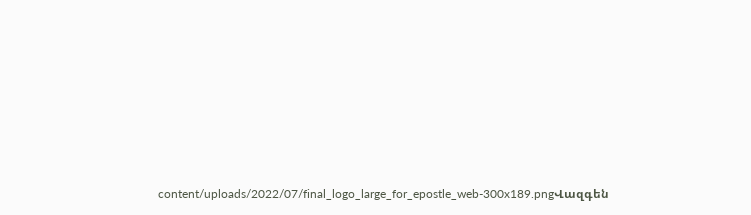content/uploads/2022/07/final_logo_large_for_epostle_web-300x189.pngՎազգեն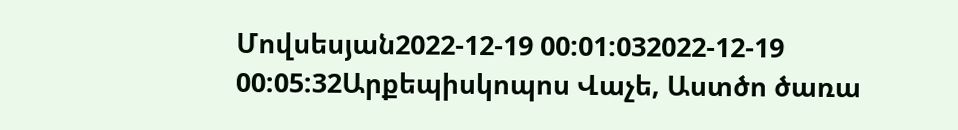Մովսեսյան2022-12-19 00:01:032022-12-19 00:05:32Արքեպիսկոպոս Վաչե, Աստծո ծառա